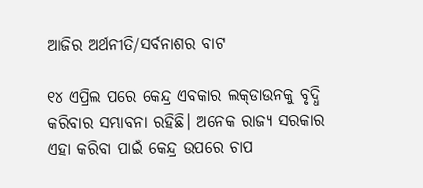ଆଜିର ଅର୍ଥନୀତି/ସର୍ବନାଶର ବାଟ

୧୪ ଏପ୍ରିଲ ପରେ କେନ୍ଦ୍ର ଏବକାର ଲକ୍‌ଡାଉନକୁ ବୃଦ୍ଧି କରିବାର ସମ୍ଭାବନା ରହିଛି। ଅନେକ ରାଜ୍ୟ ସରକାର ଏହା କରିବା ପାଇଁ କେନ୍ଦ୍ର ଉପରେ ଚାପ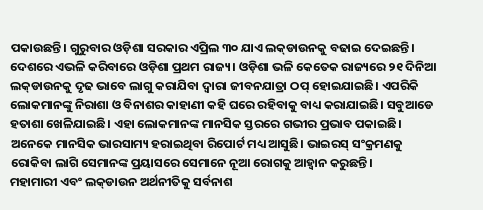ପକାଉଛନ୍ତି। ଗୁରୁବାର ଓଡ଼ିଶା ସରକାର ଏପ୍ରିଲ ୩୦ ଯାଏ ଲକ୍‌ଡାଉନକୁ ବଢାଇ ଦେଇଛନ୍ତି। ଦେଶରେ ଏଭଳି କରିବାରେ ଓଡ଼ିଶା ପ୍ରଥମ ରାଜ୍ୟ। ଓଡ଼ିଶା ଭଳି କେତେକ ରାଜ୍ୟରେ ୨୧ ଦିନିଆ ଲକ୍‌ଡାଉନକୁ ଦୃଢ ଭାବେ ଲାଗୁ କରାଯିବା ଦ୍ୱାରା ଜୀବନଯାତ୍ରା ଠପ୍‌ ହୋଇଯାଇଛି। ଏପରିକି ଲୋକମାନଙ୍କୁ ନିରାଶା ଓ ବିନାଶର କାହାଣୀ କହି ଘରେ ରହିବାକୁ ବାଧ୍ୟ କରାଯାଇଛି। ସବୁଆଡେ ହତାଶା ଖେଳିଯାଇଛି। ଏହା ଲୋକମାନଙ୍କ ମାନସିକ ସ୍ତରରେ ଗଭୀର ପ୍ରଭାବ ପକାଇଛି। ଅନେକେ ମାନସିକ ଭାରସାମ୍ୟ ହରାଇଥିବା ରିପୋର୍ଟ ମଧ୍ୟ ଆସୁଛି। ଭାଇରସ୍‌ ସଂକ୍ରମଣକୁ ରୋକିବା ଲାଗି ସେମାନଙ୍କ ପ୍ରୟାସରେ ସେମାନେ ନୂଆ ରୋଗକୁ ଆହ୍ବାନ କରୁଛନ୍ତି।
ମହାମାରୀ ଏବଂ ଲକ୍‌ଡାଉନ ଅର୍ଥନୀତିକୁ ସର୍ବନାଶ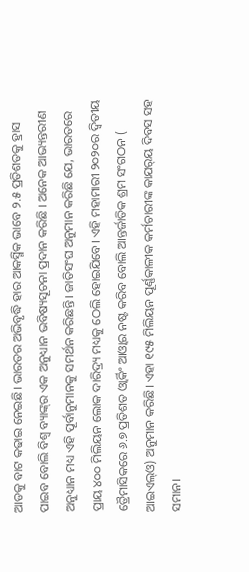ଆଡକୁ ବାଟ କଢାଇ ନେଇଛି। ଭାରତର ଅଭିବୃଦ୍ଧି ହାର ଆକସ୍ମିକ ଭାବେ ୨.୫ ପ୍ରତିଶତକୁ ହ୍ରାସ ପାଇବ ବୋଲି ବିଶ୍ୱ ବ୍ୟାଙ୍କ୍‌ର ଏକ ଅନୁଧ୍ୟାନ ଭବିଷ୍ୟସୂଚନା ପ୍ରଦାନ କରିଛି । ଅନେକ ଆଭ୍ୟନ୍ତରୀଣ ଅନୁଧ୍ୟାନ ମଧ୍ୟ ଏହି ପୂର୍ବାନୁମାନକୁ ସମର୍ଥନ କରିଛନ୍ତି। ଜାତିସଂଘ ଅନୁମାନ କରିଛି ଯେ, ଭାରତରେ ପ୍ରାୟ ୪୦୦ ମିଲିୟନ ଲୋକ ଦାରିଦ୍ର୍ୟ ମଧ୍ୟକୁ ଠେଲି ହୋଇଯିବେ। ଏହି ମହାମାରୀ ୨୦୨୦ର ଦ୍ୱିତୀୟ ତ୍ରୈମାସିକରେ ୬.୭ ପ୍ରତିଶତ ଓ୍ବାର୍କିଂ ଆଓ୍ବାର ନଷ୍ଟ କରିବ ବୋଲି ଆନ୍ତର୍ଜାତିକ ଶ୍ରମ ସଂଗଠନ ( ଆଇଏଲ୍‌ଓ) ଅନୁମାନ କରିଛି। ଏହା ୧୯୫ ମିଲିୟନ ପୂର୍ଣ୍ଣକାଳୀକ କର୍ମଚାରୀଙ୍କ କାଯର୍‌ୟ ଦିବସ ସହ ସମାନ।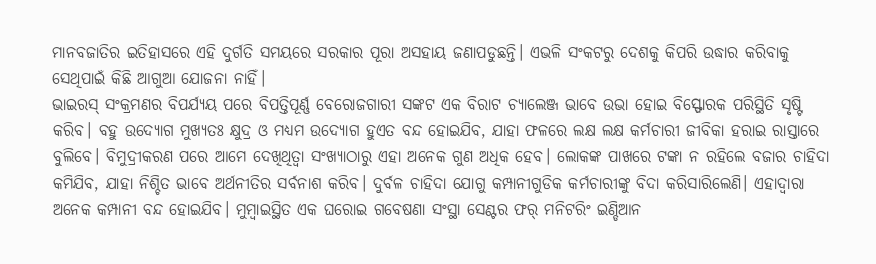ମାନବଜାତିର ଇତିହାସରେ ଏହି ଦୁର୍ଗତି ସମୟରେ ସରକାର ପୂରା ଅସହାୟ ଜଣାପଡୁଛନ୍ତି। ଏଭଳି ସଂକଟରୁ ଦେଶକୁ କିପରି ଉଦ୍ଧାର କରିବାକୁ ସେଥିପାଇଁ କିଛି ଆଗୁଆ ଯୋଜନା ନାହିଁ।
ଭାଇରସ୍‌ ସଂକ୍ରମଣର ବିପର୍ଯ୍ୟୟ ପରେ ବିପତ୍ତିପୂର୍ଣ୍ଣ ବେରୋଜଗାରୀ ସଙ୍କଟ ଏକ ବିରାଟ ଚ୍ୟାଲେଞ୍ଜ ଭାବେ ଉଭା ହୋଇ ବିସ୍ଫୋରକ ପରିସ୍ଥିତି ସୃଷ୍ଟି କରିବ। ବହୁ ଉଦ୍ୟୋଗ ମୁଖ୍ୟତଃ କ୍ଷୁଦ୍ର ଓ ମଧ୍ୟମ ଉଦ୍ୟୋଗ ହୁଏତ ବନ୍ଦ ହୋଇଯିବ, ଯାହା ଫଳରେ ଲକ୍ଷ ଲକ୍ଷ କର୍ମଚାରୀ ଜୀବିକା ହରାଇ ରାସ୍ତାରେ ବୁଲିବେ। ବିମୁଦ୍ରୀକରଣ ପରେ ଆମେ ଦେଖିଥିତ୍ବା ସଂଖ୍ୟାଠାରୁ ଏହା ଅନେକ ଗୁଣ ଅଧିକ ହେବ। ଲୋକଙ୍କ ପାଖରେ ଟଙ୍କା ନ ରହିଲେ ବଜାର ଚାହିଦା କମିଯିବ, ଯାହା ନିଶ୍ଚିତ ଭାବେ ଅର୍ଥନୀତିର ସର୍ବନାଶ କରିବ। ଦୁର୍ବଳ ଚାହିଦା ଯୋଗୁ କମ୍ପାନୀଗୁଡିକ କର୍ମଚାରୀଙ୍କୁ ବିଦା କରିସାରିଲେଣି। ଏହାଦ୍ୱାରା ଅନେକ କମ୍ପାନୀ ବନ୍ଦ ହୋଇଯିବ। ମୁମ୍ବାଇସ୍ଥିତ ଏକ ଘରୋଇ ଗବେଷଣା ସଂସ୍ଥା ସେଣ୍ଟର ଫର୍‌ ମନିଟରିଂ ଇଣ୍ଡିଆନ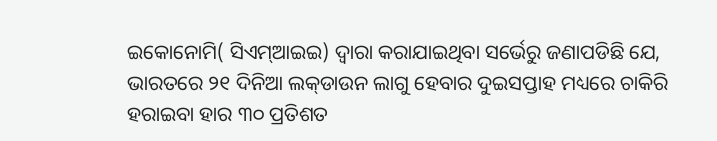ଇକୋନୋମି( ସିଏମ୍‌ଆଇଇ) ଦ୍ୱାରା କରାଯାଇଥିବା ସର୍ଭେରୁ ଜଣାପଡିଛି ଯେ, ଭାରତରେ ୨୧ ଦିନିଆ ଲକ୍‌ଡାଉନ ଲାଗୁ ହେବାର ଦୁଇସପ୍ତାହ ମଧ୍ୟରେ ଚାକିରି ହରାଇବା ହାର ୩୦ ପ୍ରତିଶତ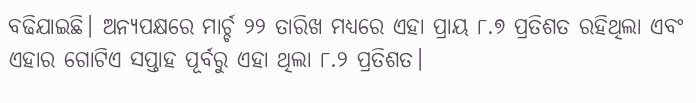ବଢିଯାଇଛି। ଅନ୍ୟପକ୍ଷରେ ମାର୍ଚ୍ଚ ୨୨ ତାରିଖ ମଧ୍ୟରେ ଏହା ପ୍ରାୟ ୮.୭ ପ୍ରତିଶତ ରହିଥିଲା ଏବଂ ଏହାର ଗୋଟିଏ ସପ୍ତାହ ପୂର୍ବରୁ ଏହା ଥିଲା ୮.୨ ପ୍ରତିଶତ।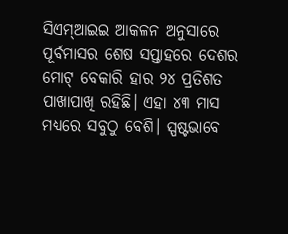ସିଏମ୍‌ଆଇଇ ଆକଳନ ଅନୁସାରେ ପୂର୍ବମାସର ଶେଷ ସପ୍ତାହରେ ଦେଶର ମୋଟ୍‌ ବେକାରି ହାର ୨୪ ପ୍ରତିଶତ ପାଖାପାଖି ରହିଛି। ଏହା ୪୩ ମାସ ମଧ୍ୟରେ ସବୁଠୁ ବେଶି। ସ୍ପଷ୍ଟଭାବେ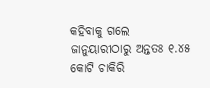କହିବାକୁ ଗଲେ ଜାନୁୟାରୀଠାରୁ ଅନ୍ତତଃ ୧.୪୫ କୋଟି ଚାକିରି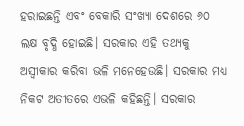ହରାଇଛନ୍ତି ଏବଂ ବେକାରି ସଂଖ୍ୟା ଦେଶରେ ୬୦ ଲକ୍ଷ ବୃଦ୍ଧି ହୋଇଛି। ସରକାର ଏହି ତଥ୍ୟକୁ ଅସ୍ବୀକାର କରିବା ଭଳି ମନେହେଉଛି। ସରକାର ମଧ୍ୟ ନିକଟ ଅତୀତରେ ଏଭଳି କହିଛନ୍ତି। ସରକାର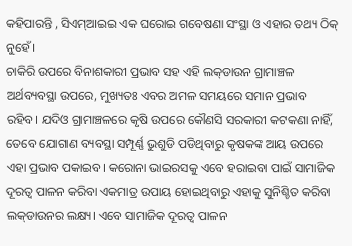କହିପାରନ୍ତି , ସିଏମ୍‌ଆଇଇ ଏକ ଘରୋଇ ଗବେଷଣା ସଂସ୍ଥା ଓ ଏହାର ତଥ୍ୟ ଠିକ୍‌ ନୁହେଁ।
ଚାକିରି ଉପରେ ବିନାଶକାରୀ ପ୍ରଭାବ ସହ ଏହି ଲକ୍‌ଡାଉନ ଗ୍ରାମାଞ୍ଚଳ ଅର୍ଥବ୍ୟବସ୍ଥା ଉପରେ, ମୁଖ୍ୟତଃ ଏବର ଅମଳ ସମୟରେ ସମାନ ପ୍ରଭାବ ରହିବ। ଯଦିଓ ଗ୍ରାମାଞ୍ଚଳରେ କୃଷି ଉପରେ କୌଣସି ସରକାରୀ କଟକଣା ନାହିଁ, ତେବେ ଯୋଗାଣ ବ୍ୟବସ୍ଥା ସମ୍ପୂର୍ଣ୍ଣ ଭୁଶୁଡି ପଡିଥିବାରୁ କୃଷକଙ୍କ ଆୟ ଉପରେ ଏହା ପ୍ରଭାବ ପକାଇବ। କରୋନା ଭାଇରସକୁ ଏବେ ହରାଇବା ପାଇଁ ସାମାଜିକ ଦୂରତ୍ୱ ପାଳନ କରିବା ଏକମାତ୍ର ଉପାୟ ହୋଇଥିବାରୁ ଏହାକୁ ସୁନିଶ୍ଚିତ କରିବା ଲକ୍‌ଡାଉନର ଲକ୍ଷ୍ୟ। ଏବେ ସାମାଜିକ ଦୂରତ୍ୱ ପାଳନ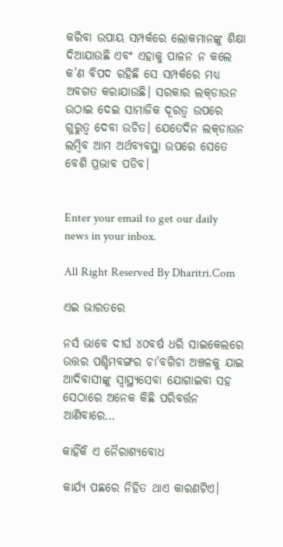କରିବା ଉପାୟ ସମ୍ପର୍କରେ ଲୋକମାନଙ୍କୁ ଶିକ୍ଷା ଦିଆଯାଉଛି ଏବଂ ଏହାକୁ ପାଳନ ନ କଲେ କ’ଣ ବିପଦ ରହିଛି ସେ ସମ୍ପର୍କରେ ମଧ୍ୟ ଅବଗତ କରାଯାଉଛି। ସରକାର ଲକ୍‌ଡାଉନ ଉଠାଇ ଦେଇ ସାମାଜିକ ଦୂରତ୍ୱ ଉପରେ ଗୁରୁତ୍ୱ ଦେବା ଉଚିତ। ଯେତେଦିନ ଲକ୍‌ଡାଉନ ଲମ୍ବିବ ଆମ ଅର୍ଥବ୍ୟବସ୍ଥା ଉପରେ ସେତେ ବେଶି ପ୍ରଭାବ ପଡିବ।


Enter your email to get our daily news in your inbox.

All Right Reserved By Dharitri.Com

ଏଇ ଭାରତରେ

ନର୍ସ ଭାବେ ଦୀର୍ଘ ୪୦ବର୍ଷ ଧରି ସାଇକେଲରେ ଉତ୍ତର ପଶ୍ଚିମବଙ୍ଗର ଚା’ବଗିଚା ଅଞ୍ଚଳକୁ ଯାଇ ଆଦିବାସୀଙ୍କୁ ସ୍ବାସ୍ଥ୍ୟସେବା ଯୋଗାଇବା ସହ ସେଠାରେ ଅନେକ କିଛି ପରିବର୍ତ୍ତନ ଆଣିବାରେ…

କାହିଁକି ଏ ନୈରାଶ୍ୟବୋଧ

କାର୍ଯ୍ୟ ପଛରେ ନିହିତ ଥାଏ କାରଣଟିଏ।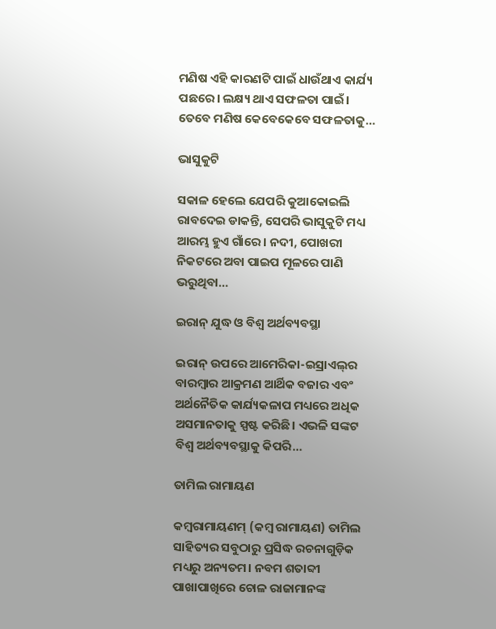ମଣିଷ ଏହି କାରଣଟି ପାଇଁ ଧାଉଁଥାଏ କାର୍ଯ୍ୟ ପଛରେ। ଲକ୍ଷ୍ୟ ଥାଏ ସଫଳତା ପାଇଁ। ତେବେ ମଣିଷ କେବେକେବେ ସଫଳତାକୁ…

ଭାସୁକୁଟି

ସକାଳ ହେଲେ ଯେପରି କୁଆକୋଇଲି ରାବଦେଇ ଡାକନ୍ତି, ସେପରି ଭାସୁକୁଟି ମଧ୍ୟ ଆରମ୍ଭ ହୁଏ ଗାଁରେ। ନଦୀ, ପୋଖରୀ ନିକଟରେ ଅବା ପାଇପ ମୂଳରେ ପାଣି ଭରୁଥିବା…

ଇରାନ୍‌ ଯୁଦ୍ଧ ଓ ବିଶ୍ୱ ଅର୍ଥବ୍ୟବସ୍ଥା

ଇରାନ୍‌ ଉପରେ ଆମେରିକା-ଇସ୍ରାଏଲ୍‌ର ବାରମ୍ବାର ଆକ୍ରମଣ ଆର୍ଥିକ ବଜାର ଏବଂ ଅର୍ଥନୈତିକ କାର୍ଯ୍ୟକଳାପ ମଧ୍ୟରେ ଅଧିକ ଅସମାନତାକୁ ସ୍ପଷ୍ଟ କରିଛି। ଏଭଳି ସଙ୍କଟ ବିଶ୍ୱ ଅର୍ଥବ୍ୟବସ୍ଥାକୁ କିପରି…

ତାମିଲ ରାମାୟଣ

କମ୍ୱରାମାୟଣମ୍‌ (କମ୍ୱ ରାମାୟଣ) ତାମିଲ ସାହିତ୍ୟର ସବୁଠାରୁ ପ୍ରସିଦ୍ଧ ରଚନାଗୁଡ଼ିକ ମଧ୍ୟରୁ ଅନ୍ୟତମ। ନବମ ଶତାବ୍ଦୀ ପାଖାପାଖିରେ ଚୋଳ ରାଜାମାନଙ୍କ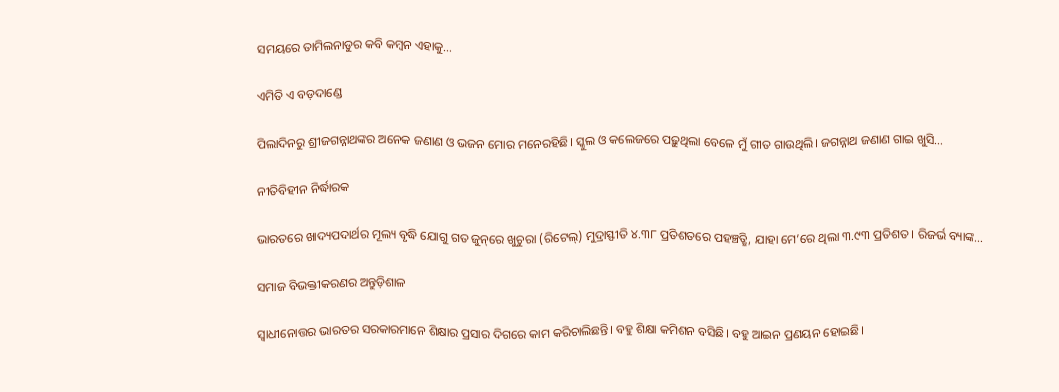ସମୟରେ ତାମିଲନାଡୁର କବି କମ୍ୱନ ଏହାକୁ…

ଏମିତି ଏ ବଡ଼ଦାଣ୍ଡେ

ପିଲାଦିନରୁ ଶ୍ରୀଜଗନ୍ନାଥଙ୍କର ଅନେକ ଜଣାଣ ଓ ଭଜନ ମୋର ମନେରହିଛି। ସ୍କୁଲ ଓ କଲେଜରେ ପଢ଼ୁଥିଲା ବେଳେ ମୁଁ ଗୀତ ଗାଉଥିଲି। ଜଗନ୍ନାଥ ଜଣାଣ ଗାଇ ଖୁସି…

ନୀତିବିହୀନ ନିର୍ଦ୍ଧାରକ

ଭାରତରେ ଖାଦ୍ୟପଦାର୍ଥର ମୂଲ୍ୟ ବୃଦ୍ଧି ଯୋଗୁ ଗତ ଜୁନ୍‌ରେ ଖୁଚୁରା (ରିଟେଲ୍‌) ମୁଦ୍ରାସ୍ଫୀତି ୪.୩୮ ପ୍ରତିଶତରେ ପହଞ୍ଚତ୍ଛି, ଯାହା ମେ’ରେ ଥିଲା ୩.୯୩ ପ୍ରତିଶତ। ରିଜର୍ଭ ବ୍ୟାଙ୍କ…

ସମାଜ ବିଭକ୍ତୀକରଣର ଅନ୍ତୁଡ଼ିଶାଳ

ସ୍ବାଧୀନୋତ୍ତର ଭାରତର ସରକାରମାନେ ଶିକ୍ଷାର ପ୍ରସାର ଦିଗରେ କାମ କରିଚାଲିଛନ୍ତି। ବହୁ ଶିକ୍ଷା କମିଶନ ବସିଛି। ବହୁ ଆଇନ ପ୍ରଣୟନ ହୋଇଛି।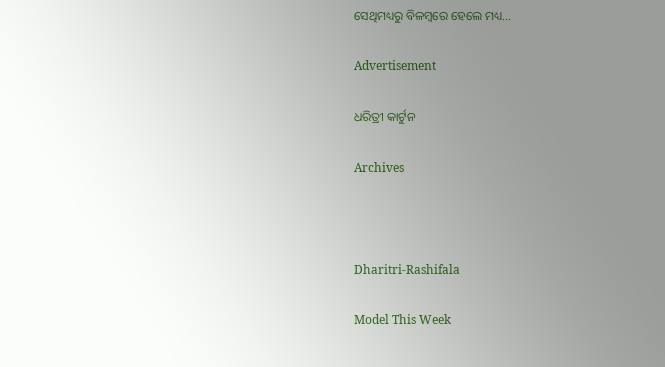ସେଥିମଧ୍ୟରୁ ବିଳମ୍ବରେ ହେଲେ ମଧ୍ୟ…

Advertisement

ଧରିତ୍ରୀ କାର୍ଟୁନ

Archives



Dharitri-Rashifala

Model This Week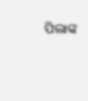ପିଲାଙ୍କ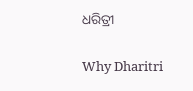ଧରିତ୍ରୀ

Why Dharitri